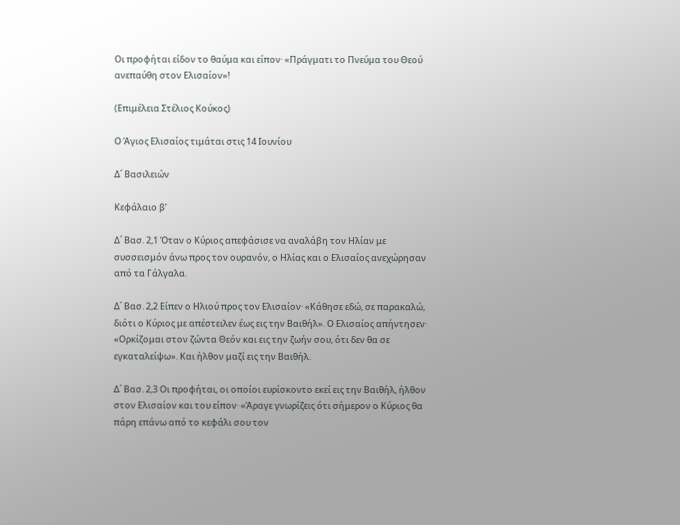Οι προφήται είδον το θαύμα και είπον· «Πράγματι το Πνεύμα του Θεού ανεπαύθη στον Ελισαίον»!

(Επιμέλεια Στέλιος Κούκος)

Ο Άγιος Ελισαίος τιμάται στις 14 Ιουνίου

Δ΄ Βασιλειών

Κεφάλαιο β’

Δ΄ Βασ. 2,1 Όταν ο Κύριος απεφάσισε να αναλάβη τον Ηλίαν με συσσεισμόν άνω προς τον ουρανόν, ο Ηλίας και ο Ελισαίος ανεχώρησαν από τα Γάλγαλα.

Δ΄ Βασ. 2,2 Είπεν ο Ηλιού προς τον Ελισαίον· «Κάθησε εδώ, σε παρακαλώ, διότι ο Κύριος με απέστειλεν έως εις την Βαιθήλ». Ο Ελισαίος απήντησεν· «Ορκίζομαι στον ζώντα Θεόν και εις την ζωήν σου, ότι δεν θα σε εγκαταλείψω». Και ήλθον μαζί εις την Βαιθήλ.

Δ΄ Βασ. 2,3 Οι προφήται, οι οποίοι ευρίσκοντο εκεί εις την Βαιθήλ, ήλθον στον Ελισαίον και του είπον· «Άραγε γνωρίζεις ότι σήμερον ο Κύριος θα πάρη επάνω από το κεφάλι σου τον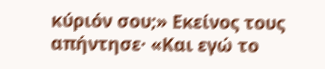κύριόν σου;» Εκείνος τους απήντησε· «Και εγώ το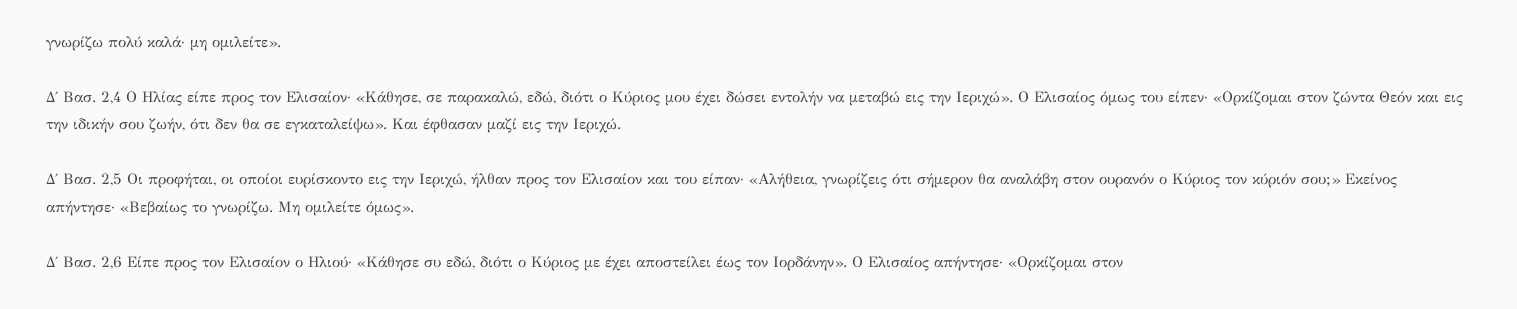γνωρίζω πολύ καλά· μη ομιλείτε».

Δ΄ Βασ. 2,4 Ο Ηλίας είπε προς τον Ελισαίον· «Κάθησε, σε παρακαλώ, εδώ, διότι ο Κύριος μου έχει δώσει εντολήν να μεταβώ εις την Ιεριχώ». Ο Ελισαίος όμως του είπεν· «Ορκίζομαι στον ζώντα Θεόν και εις την ιδικήν σου ζωήν, ότι δεν θα σε εγκαταλείψω». Και έφθασαν μαζί εις την Ιεριχώ.

Δ΄ Βασ. 2,5 Οι προφήται, οι οποίοι ευρίσκοντο εις την Ιεριχώ, ήλθαν προς τον Ελισαίον και του είπαν· «Αλήθεια, γνωρίζεις ότι σήμερον θα αναλάβη στον ουρανόν ο Κύριος τον κύριόν σου;» Εκείνος απήντησε· «Βεβαίως το γνωρίζω. Μη ομιλείτε όμως».

Δ΄ Βασ. 2,6 Είπε προς τον Ελισαίον ο Ηλιού· «Κάθησε συ εδώ, διότι ο Κύριος με έχει αποστείλει έως τον Ιορδάνην». Ο Ελισαίος απήντησε· «Ορκίζομαι στον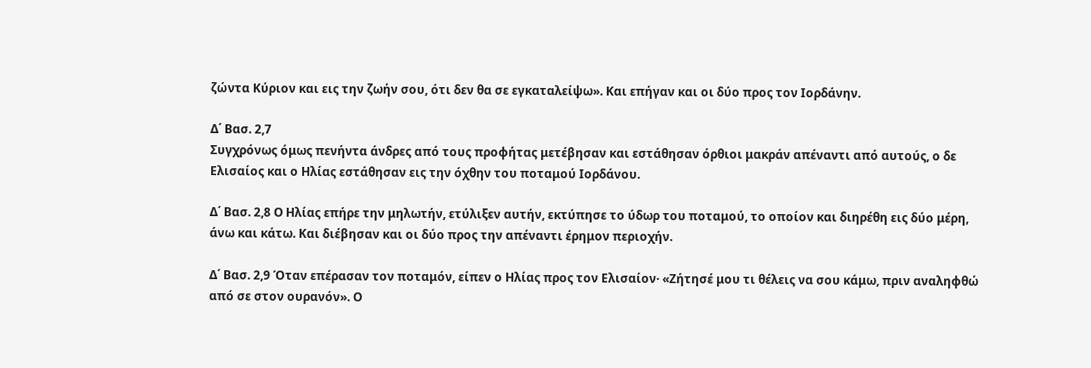ζώντα Κύριον και εις την ζωήν σου, ότι δεν θα σε εγκαταλείψω». Και επήγαν και οι δύο προς τον Ιορδάνην.

Δ΄ Βασ. 2,7
Συγχρόνως όμως πενήντα άνδρες από τους προφήτας μετέβησαν και εστάθησαν όρθιοι μακράν απέναντι από αυτούς, ο δε Ελισαίος και ο Ηλίας εστάθησαν εις την όχθην του ποταμού Ιορδάνου.

Δ΄ Βασ. 2,8 Ο Ηλίας επήρε την μηλωτήν, ετύλιξεν αυτήν, εκτύπησε το ύδωρ του ποταμού, το οποίον και διηρέθη εις δύο μέρη, άνω και κάτω. Και διέβησαν και οι δύο προς την απέναντι έρημον περιοχήν.

Δ΄ Βασ. 2,9 Όταν επέρασαν τον ποταμόν, είπεν ο Ηλίας προς τον Ελισαίον· «Ζήτησέ μου τι θέλεις να σου κάμω, πριν αναληφθώ από σε στον ουρανόν». Ο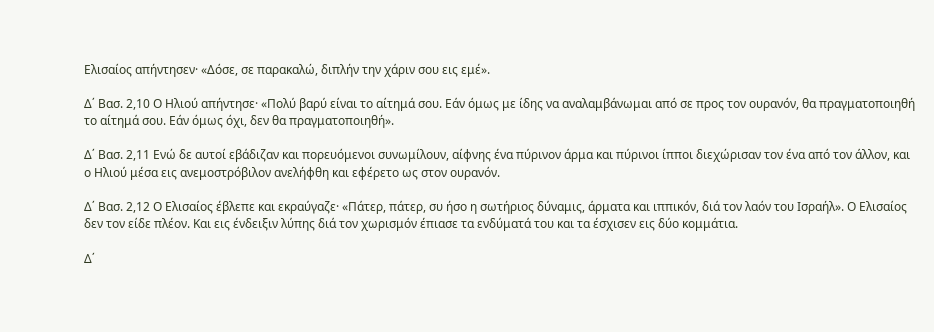Ελισαίος απήντησεν· «Δόσε, σε παρακαλώ, διπλήν την χάριν σου εις εμέ».

Δ΄ Βασ. 2,10 Ο Ηλιού απήντησε· «Πολύ βαρύ είναι το αίτημά σου. Εάν όμως με ίδης να αναλαμβάνωμαι από σε προς τον ουρανόν, θα πραγματοποιηθή το αίτημά σου. Εάν όμως όχι, δεν θα πραγματοποιηθή».

Δ΄ Βασ. 2,11 Ενώ δε αυτοί εβάδιζαν και πορευόμενοι συνωμίλουν, αίφνης ένα πύρινον άρμα και πύρινοι ίπποι διεχώρισαν τον ένα από τον άλλον, και ο Ηλιού μέσα εις ανεμοστρόβιλον ανελήφθη και εφέρετο ως στον ουρανόν.

Δ΄ Βασ. 2,12 Ο Ελισαίος έβλεπε και εκραύγαζε· «Πάτερ, πάτερ, συ ήσο η σωτήριος δύναμις, άρματα και ιππικόν, διά τον λαόν του Ισραήλ». Ο Ελισαίος δεν τον είδε πλέον. Και εις ένδειξιν λύπης διά τον χωρισμόν έπιασε τα ενδύματά του και τα έσχισεν εις δύο κομμάτια.

Δ΄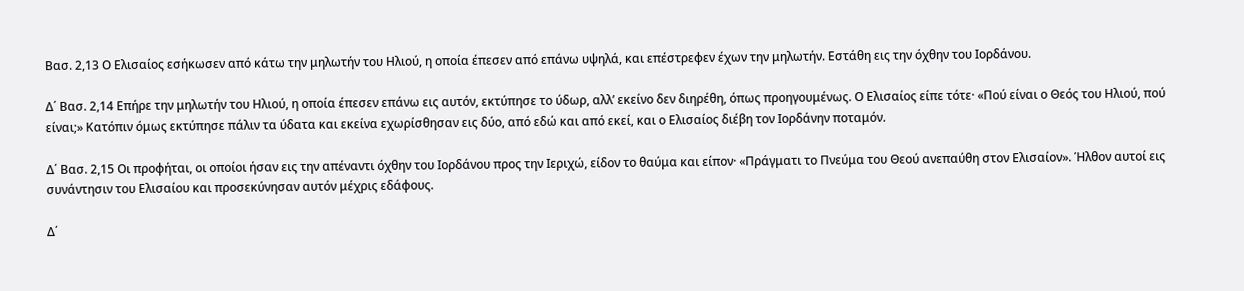Βασ. 2,13 Ο Ελισαίος εσήκωσεν από κάτω την μηλωτήν του Ηλιού, η οποία έπεσεν από επάνω υψηλά, και επέστρεφεν έχων την μηλωτήν. Εστάθη εις την όχθην του Ιορδάνου.

Δ΄ Βασ. 2,14 Επήρε την μηλωτήν του Ηλιού, η οποία έπεσεν επάνω εις αυτόν, εκτύπησε το ύδωρ, αλλ’ εκείνο δεν διηρέθη, όπως προηγουμένως. Ο Ελισαίος είπε τότε· «Πού είναι ο Θεός του Ηλιού, πού είναι;» Κατόπιν όμως εκτύπησε πάλιν τα ύδατα και εκείνα εχωρίσθησαν εις δύο, από εδώ και από εκεί, και ο Ελισαίος διέβη τον Ιορδάνην ποταμόν.

Δ΄ Βασ. 2,15 Οι προφήται, οι οποίοι ήσαν εις την απέναντι όχθην του Ιορδάνου προς την Ιεριχώ, είδον το θαύμα και είπον· «Πράγματι το Πνεύμα του Θεού ανεπαύθη στον Ελισαίον». Ήλθον αυτοί εις συνάντησιν του Ελισαίου και προσεκύνησαν αυτόν μέχρις εδάφους.

Δ΄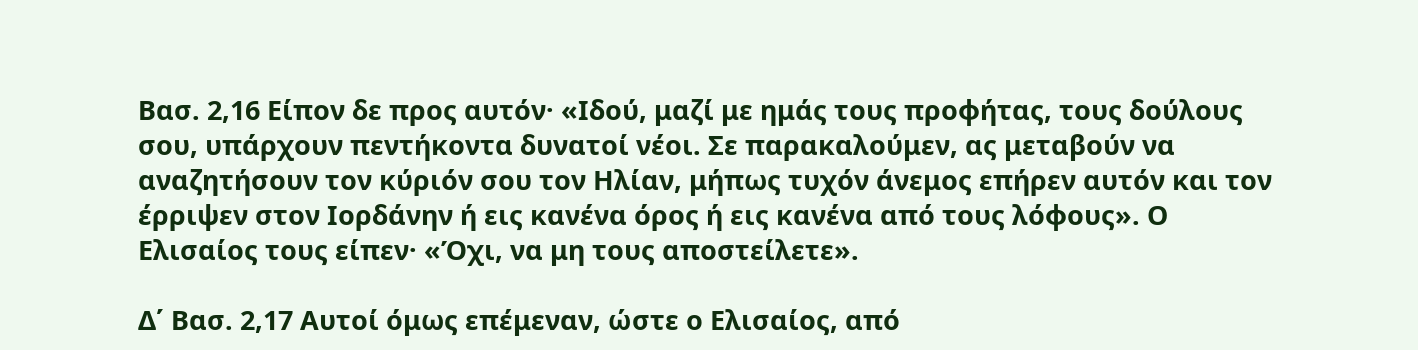Βασ. 2,16 Είπον δε προς αυτόν· «Ιδού, μαζί με ημάς τους προφήτας, τους δούλους σου, υπάρχουν πεντήκοντα δυνατοί νέοι. Σε παρακαλούμεν, ας μεταβούν να αναζητήσουν τον κύριόν σου τον Ηλίαν, μήπως τυχόν άνεμος επήρεν αυτόν και τον έρριψεν στον Ιορδάνην ή εις κανένα όρος ή εις κανένα από τους λόφους». Ο Ελισαίος τους είπεν· «Όχι, να μη τους αποστείλετε».

Δ΄ Βασ. 2,17 Αυτοί όμως επέμεναν, ώστε ο Ελισαίος, από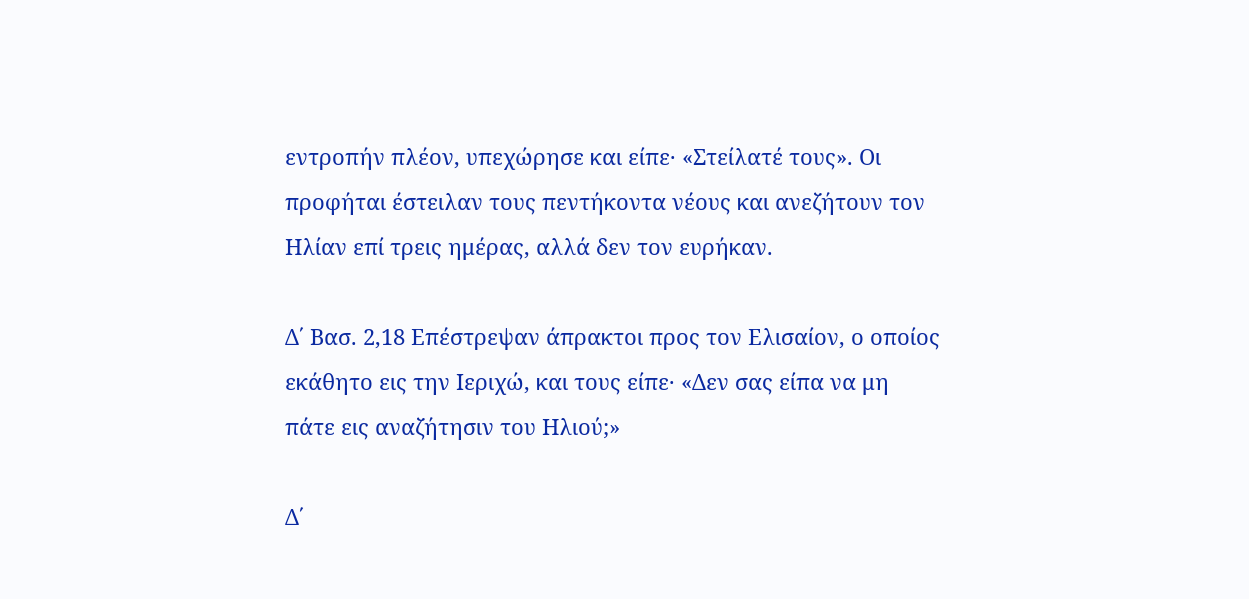εντροπήν πλέον, υπεχώρησε και είπε· «Στείλατέ τους». Οι προφήται έστειλαν τους πεντήκοντα νέους και ανεζήτουν τον Ηλίαν επί τρεις ημέρας, αλλά δεν τον ευρήκαν.

Δ΄ Βασ. 2,18 Επέστρεψαν άπρακτοι προς τον Ελισαίον, ο οποίος εκάθητο εις την Ιεριχώ, και τους είπε· «Δεν σας είπα να μη πάτε εις αναζήτησιν του Ηλιού;»

Δ΄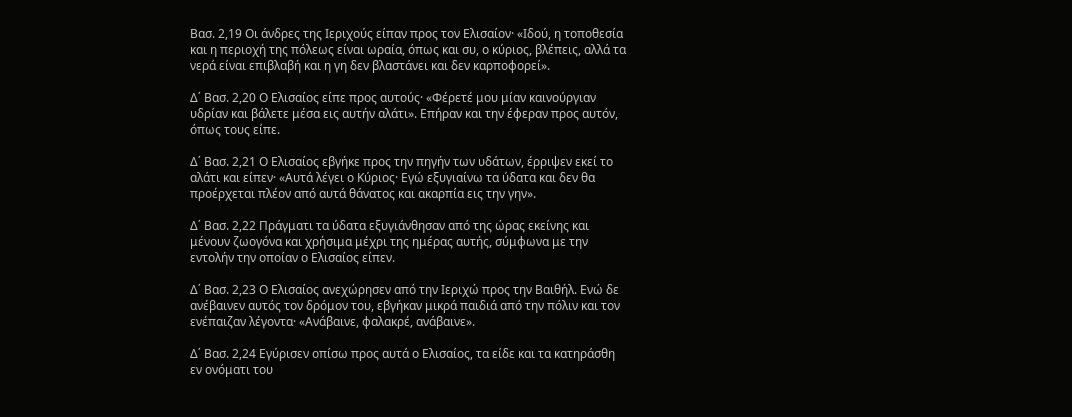Βασ. 2,19 Οι άνδρες της Ιεριχούς είπαν προς τον Ελισαίον· «Ιδού, η τοποθεσία και η περιοχή της πόλεως είναι ωραία, όπως και συ, ο κύριος, βλέπεις, αλλά τα νερά είναι επιβλαβή και η γη δεν βλαστάνει και δεν καρποφορεί».

Δ΄ Βασ. 2,20 Ο Ελισαίος είπε προς αυτούς· «Φέρετέ μου μίαν καινούργιαν υδρίαν και βάλετε μέσα εις αυτήν αλάτι». Επήραν και την έφεραν προς αυτόν, όπως τους είπε.

Δ΄ Βασ. 2,21 Ο Ελισαίος εβγήκε προς την πηγήν των υδάτων, έρριψεν εκεί το αλάτι και είπεν· «Αυτά λέγει ο Κύριος· Εγώ εξυγιαίνω τα ύδατα και δεν θα προέρχεται πλέον από αυτά θάνατος και ακαρπία εις την γην».

Δ΄ Βασ. 2,22 Πράγματι τα ύδατα εξυγιάνθησαν από της ώρας εκείνης και μένουν ζωογόνα και χρήσιμα μέχρι της ημέρας αυτής, σύμφωνα με την εντολήν την οποίαν ο Ελισαίος είπεν.

Δ΄ Βασ. 2,23 Ο Ελισαίος ανεχώρησεν από την Ιεριχώ προς την Βαιθήλ. Ενώ δε ανέβαινεν αυτός τον δρόμον του, εβγήκαν μικρά παιδιά από την πόλιν και τον ενέπαιζαν λέγοντα· «Ανάβαινε, φαλακρέ, ανάβαινε».

Δ΄ Βασ. 2,24 Εγύρισεν οπίσω προς αυτά ο Ελισαίος, τα είδε και τα κατηράσθη εν ονόματι του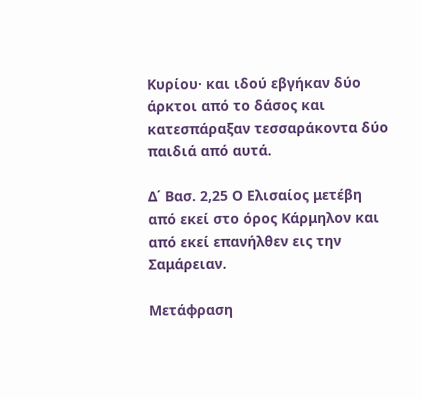Κυρίου· και ιδού εβγήκαν δύο άρκτοι από το δάσος και κατεσπάραξαν τεσσαράκοντα δύο παιδιά από αυτά.

Δ΄ Βασ. 2,25 Ο Ελισαίος μετέβη από εκεί στο όρος Κάρμηλον και από εκεί επανήλθεν εις την Σαμάρειαν.

Μετάφραση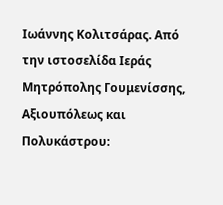Ιωάννης Κολιτσάρας. Από την ιστοσελίδα Ιεράς Μητρόπολης Γουμενίσσης, Αξιουπόλεως και Πολυκάστρου: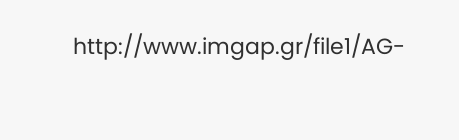http://www.imgap.gr/file1/AG-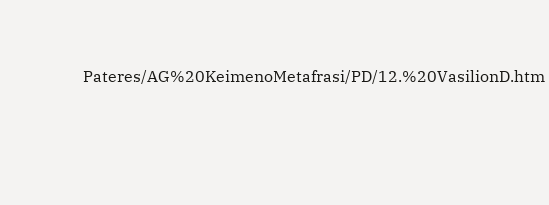Pateres/AG%20KeimenoMetafrasi/PD/12.%20VasilionD.htm